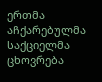ერთმა აჩქარებულმა საქციელმა ცხოვრება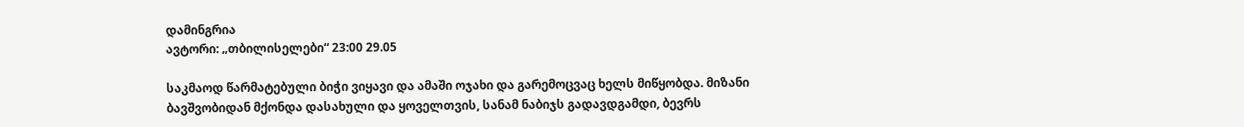დამინგრია
ავტორი: „თბილისელები“ 23:00 29.05

საკმაოდ წარმატებული ბიჭი ვიყავი და ამაში ოჯახი და გარემოცვაც ხელს მიწყობდა. მიზანი ბავშვობიდან მქონდა დასახული და ყოველთვის, სანამ ნაბიჯს გადავდგამდი, ბევრს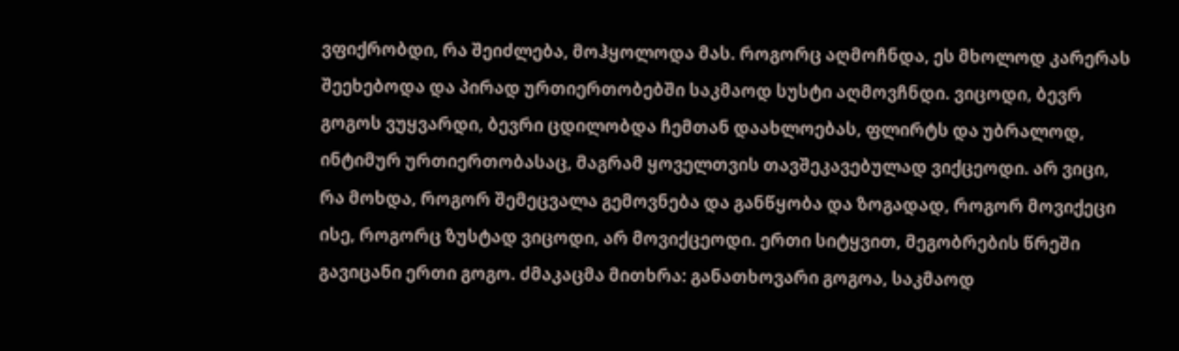ვფიქრობდი, რა შეიძლება, მოჰყოლოდა მას. როგორც აღმოჩნდა, ეს მხოლოდ კარერას შეეხებოდა და პირად ურთიერთობებში საკმაოდ სუსტი აღმოვჩნდი. ვიცოდი, ბევრ გოგოს ვუყვარდი, ბევრი ცდილობდა ჩემთან დაახლოებას, ფლირტს და უბრალოდ, ინტიმურ ურთიერთობასაც, მაგრამ ყოველთვის თავშეკავებულად ვიქცეოდი. არ ვიცი, რა მოხდა, როგორ შემეცვალა გემოვნება და განწყობა და ზოგადად, როგორ მოვიქეცი ისე, როგორც ზუსტად ვიცოდი, არ მოვიქცეოდი. ერთი სიტყვით, მეგობრების წრეში გავიცანი ერთი გოგო. ძმაკაცმა მითხრა: განათხოვარი გოგოა, საკმაოდ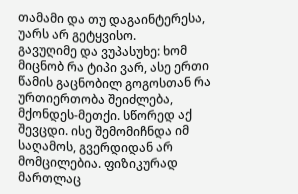თამამი და თუ დაგაინტერესა, უარს არ გეტყვისო.
გავუღიმე და ვუპასუხე: ხომ მიცნობ რა ტიპი ვარ, ასე ერთი წამის გაცნობილ გოგოსთან რა ურთიერთობა შეიძლება, მქონდეს-მეთქი. სწორედ აქ შევცდი. ისე შემომიჩნდა იმ საღამოს, გვერდიდან არ მომცილებია. ფიზიკურად მართლაც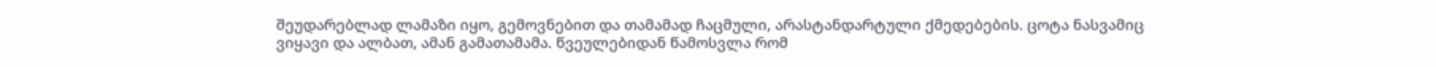შეუდარებლად ლამაზი იყო, გემოვნებით და თამამად ჩაცმული, არასტანდარტული ქმედებების. ცოტა ნასვამიც ვიყავი და ალბათ, ამან გამათამამა. წვეულებიდან წამოსვლა რომ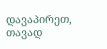დავაპირეთ, თავად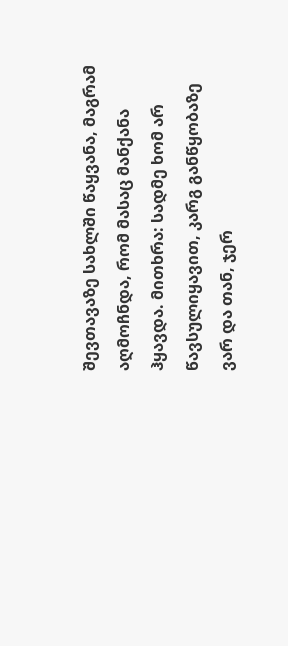შევთავაზე სახლში წაყვანა, მაგრამ აღმოჩნდა, რომ მასაც მანქანა ჰყავდა. მითხრა: სადმე ხომ არ წავსულიყავით, კარგ განწყობაზე ვარ და თან, ჯერ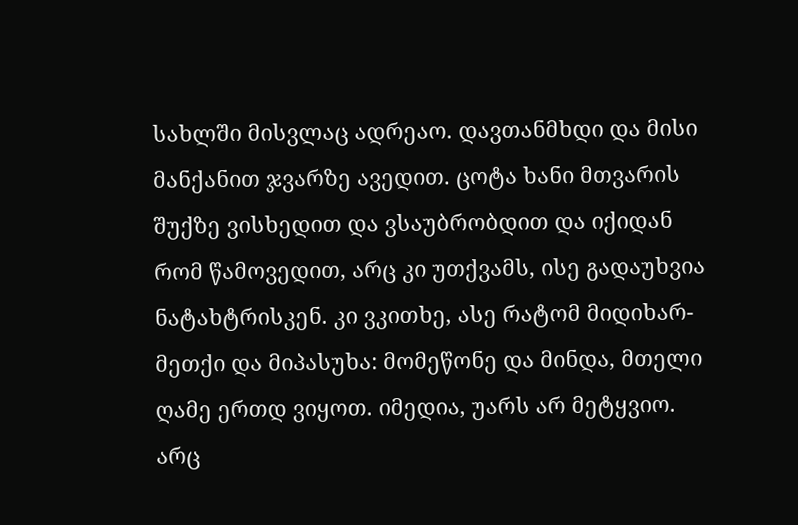სახლში მისვლაც ადრეაო. დავთანმხდი და მისი მანქანით ჯვარზე ავედით. ცოტა ხანი მთვარის შუქზე ვისხედით და ვსაუბრობდით და იქიდან რომ წამოვედით, არც კი უთქვამს, ისე გადაუხვია ნატახტრისკენ. კი ვკითხე, ასე რატომ მიდიხარ-მეთქი და მიპასუხა: მომეწონე და მინდა, მთელი ღამე ერთდ ვიყოთ. იმედია, უარს არ მეტყვიო. არც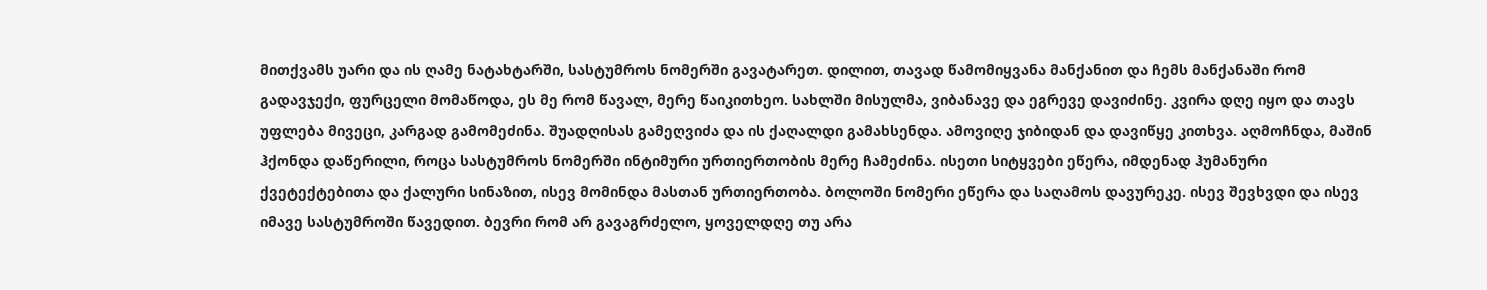მითქვამს უარი და ის ღამე ნატახტარში, სასტუმროს ნომერში გავატარეთ. დილით, თავად წამომიყვანა მანქანით და ჩემს მანქანაში რომ გადავჯექი, ფურცელი მომაწოდა, ეს მე რომ წავალ, მერე წაიკითხეო. სახლში მისულმა, ვიბანავე და ეგრევე დავიძინე. კვირა დღე იყო და თავს უფლება მივეცი, კარგად გამომეძინა. შუადღისას გამეღვიძა და ის ქაღალდი გამახსენდა. ამოვიღე ჯიბიდან და დავიწყე კითხვა. აღმოჩნდა, მაშინ ჰქონდა დაწერილი, როცა სასტუმროს ნომერში ინტიმური ურთიერთობის მერე ჩამეძინა. ისეთი სიტყვები ეწერა, იმდენად ჰუმანური ქვეტექტებითა და ქალური სინაზით, ისევ მომინდა მასთან ურთიერთობა. ბოლოში ნომერი ეწერა და საღამოს დავურეკე. ისევ შევხვდი და ისევ იმავე სასტუმროში წავედით. ბევრი რომ არ გავაგრძელო, ყოველდღე თუ არა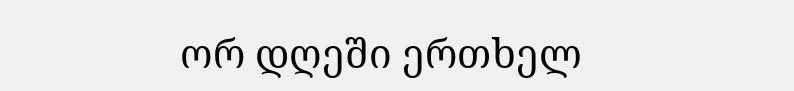ორ დღეში ერთხელ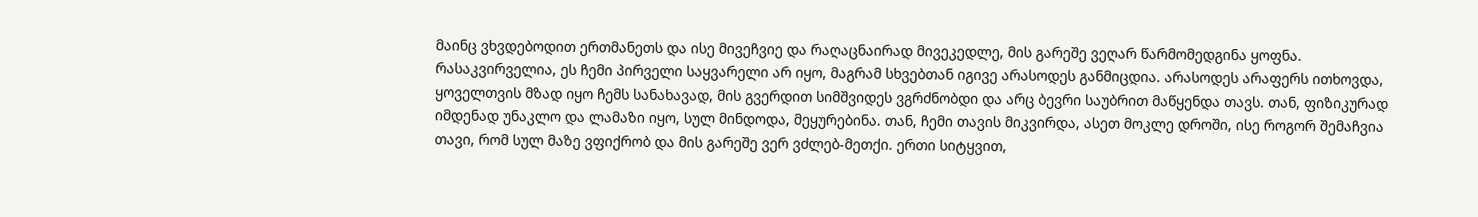მაინც ვხვდებოდით ერთმანეთს და ისე მივეჩვიე და რაღაცნაირად მივეკედლე, მის გარეშე ვეღარ წარმომედგინა ყოფნა. რასაკვირველია, ეს ჩემი პირველი საყვარელი არ იყო, მაგრამ სხვებთან იგივე არასოდეს განმიცდია. არასოდეს არაფერს ითხოვდა, ყოველთვის მზად იყო ჩემს სანახავად, მის გვერდით სიმშვიდეს ვგრძნობდი და არც ბევრი საუბრით მაწყენდა თავს. თან, ფიზიკურად იმდენად უნაკლო და ლამაზი იყო, სულ მინდოდა, მეყურებინა. თან, ჩემი თავის მიკვირდა, ასეთ მოკლე დროში, ისე როგორ შემაჩვია თავი, რომ სულ მაზე ვფიქრობ და მის გარეშე ვერ ვძლებ-მეთქი. ერთი სიტყვით,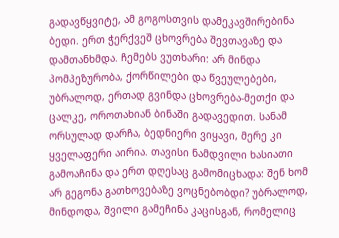გადავწყვიტე, ამ გოგოსთვის დამეკავშირებინა ბედი. ერთ ჭერქვეშ ცხოვრება შევთავაზე და დამთანხმდა. ჩემებს ვუთხარი: არ მინდა პომპეზურობა, ქორწილები და წვეულებები, უბრალოდ, ერთად გვინდა ცხოვრება-მეთქი და ცალკე, ოროთახიან ბინაში გადავედით. სანამ ორსულად დარჩა, ბედნიერი ვიყავი, მერე კი ყველაფერი აირია. თავისი ნამდვილი ხასიათი გამოაჩინა და ერთ დღესაც გამომიცხადა: შენ ხომ არ გეგონა გათხოვებაზე ვოცნებობდი? უბრალოდ, მინდოდა, შვილი გამეჩინა კაცისგან, რომელიც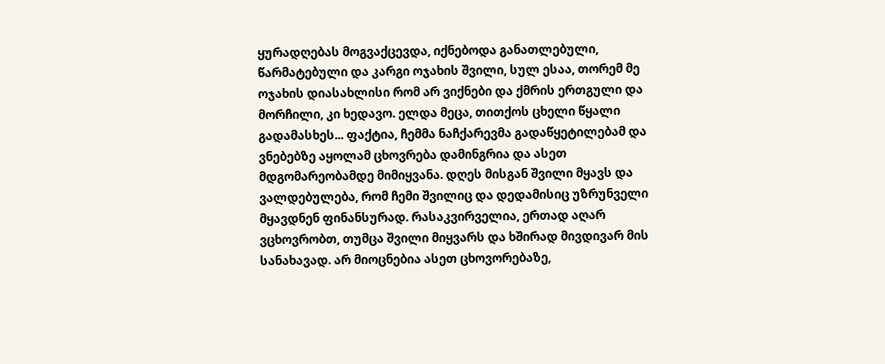ყურადღებას მოგვაქცევდა, იქნებოდა განათლებული, წარმატებული და კარგი ოჯახის შვილი, სულ ესაა, თორემ მე ოჯახის დიასახლისი რომ არ ვიქნები და ქმრის ერთგული და მორჩილი, კი ხედავო. ელდა მეცა, თითქოს ცხელი წყალი გადამასხეს... ფაქტია, ჩემმა ნაჩქარევმა გადაწყეტილებამ და ვნებებზე აყოლამ ცხოვრება დამინგრია და ასეთ მდგომარეობამდე მიმიყვანა. დღეს მისგან შვილი მყავს და ვალდებულება, რომ ჩემი შვილიც და დედამისიც უზრუნველი მყავდნენ ფინანსურად. რასაკვირველია, ერთად აღარ ვცხოვრობთ, თუმცა შვილი მიყვარს და ხშირად მივდივარ მის სანახავად. არ მიოცნებია ასეთ ცხოვორებაზე,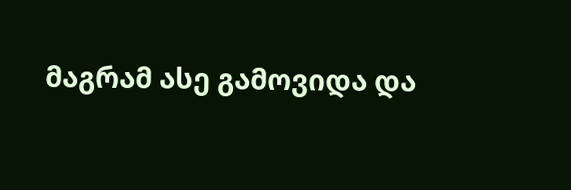მაგრამ ასე გამოვიდა და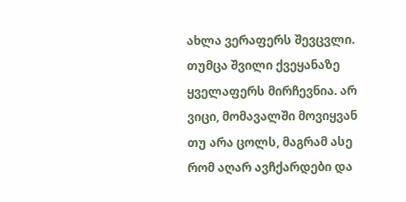ახლა ვერაფერს შევცვლი. თუმცა შვილი ქვეყანაზე ყველაფერს მირჩევნია. არ ვიცი, მომავალში მოვიყვან თუ არა ცოლს, მაგრამ ასე რომ აღარ ავჩქარდები და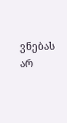ვნებას არ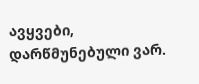ავყვები, დარწმუნებული ვარ.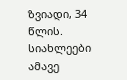ზვიადი, 34 წლის.
სიახლეები ამავე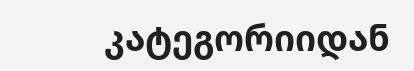კატეგორიიდან